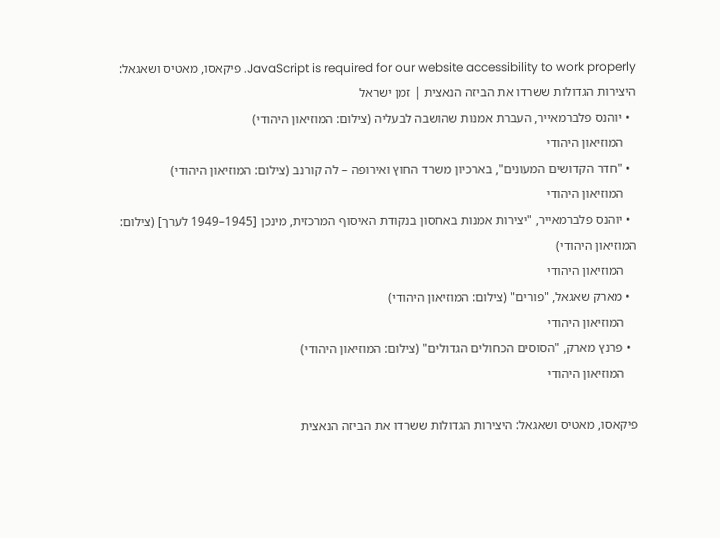JavaScript is required for our website accessibility to work properly. פיקאסו, מאטיס ושאגאל: היצירות הגדולות ששרדו את הביזה הנאצית | זמן ישראל
  • יוהנס פלברמאייר, העברת אמנות שהושבה לבעליה (צילום: המוזיאון היהודי)
    המוזיאון היהודי
  • "חדר הקדושים המעונים", בארכיון משרד החוץ ואירופה – לה קורנב (צילום: המוזיאון היהודי)
    המוזיאון היהודי
  • יוהנס פלברמאייר, "יצירות אמנות באחסון בנקודת האיסוף המרכזית, מינכן [1945–1949 לערך] (צילום: המוזיאון היהודי)
    המוזיאון היהודי
  • מארק שאגאל, "פורים" (צילום: המוזיאון היהודי)
    המוזיאון היהודי
  • פרנץ מארק, "הסוסים הכחולים הגדולים" (צילום: המוזיאון היהודי)
    המוזיאון היהודי

פיקאסו, מאטיס ושאגאל: היצירות הגדולות ששרדו את הביזה הנאצית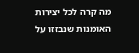מה קרה לכל יצירות האומנות שנבזזו על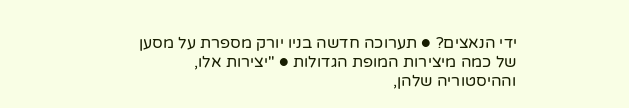ידי הנאצים? ● תערוכה חדשה בניו יורק מספרת על מסען של כמה מיצירות המופת הגדולות ● "יצירות אלו, וההיסטוריה שלהן,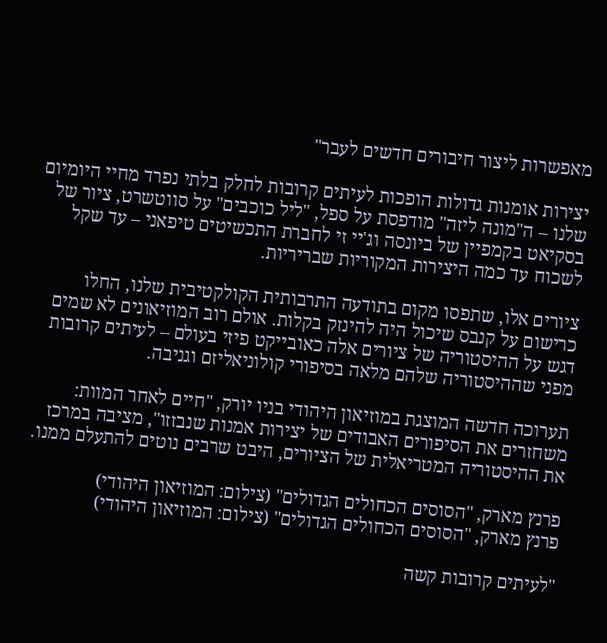מאפשרות ליצור חיבורים חדשים לעבר"

יצירות אומנות גדולות הופכות לעיתים קרובות לחלק בלתי נפרד מחיי היומיום שלנו – ה"מונה ליזה" מודפסת על ספל, "ליל כוכבים" על סווטשרט, ציור של בסקיאט בקמפיין של ביונסה וג'יי זי לחברת התכשיטים טיפאני – עד שקל לשכוח עד כמה היצירות המקוריות שבריריות.

ציורים אלו, שתפסו מקום בתודעה התרבותית הקולקטיבית שלנו, החלו כרישום על קנבס שיכול היה להינזק בקלות. אולם רוב המוזיאונים לא שמים דגש על ההיסטוריה של ציורים אלה כאובייקט פיזי בעולם – לעיתים קרובות מפני שההיסטוריה שלהם מלאה בסיפורי קולוניאליזם וגניבה.

תערוכה חדשה המוצגת במוזיאון היהודי בניו יורק, "חיים לאחר המוות: משחזרים את הסיפורים האבודים של יצירות אמנות שנבזזו", מציבה במרכז את ההיסטוריה המטריאלית של הציורים, היבט שרבים נוטים להתעלם ממנו.

פרנץ מארק, "הסוסים הכחולים הגדולים" (צילום: המוזיאון היהודי)
פרנץ מארק, "הסוסים הכחולים הגדולים" (צילום: המוזיאון היהודי)

"לעיתים קרובות קשה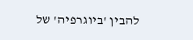להבין 'ביוגרפיה' של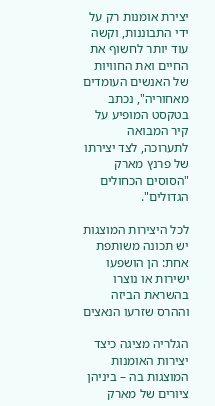יצירת אומנות רק על ידי התבוננות, וקשה עוד יותר לחשוף את החיים ואת החוויות של האנשים העומדים מאחוריה", נכתב בטקסט המופיע על קיר המבואה לתערוכה, לצד יצירתו של פרנץ מארק "הסוסים הכחולים הגדולים".

לכל היצירות המוצגות יש תכונה משותפת אחת: הן הושפעו ישירות או נוצרו בהשראת הביזה וההרס שזרעו הנאצים

הגלריה מציגה כיצד יצירות האומנות המוצגות בה – ביניהן ציורים של מארק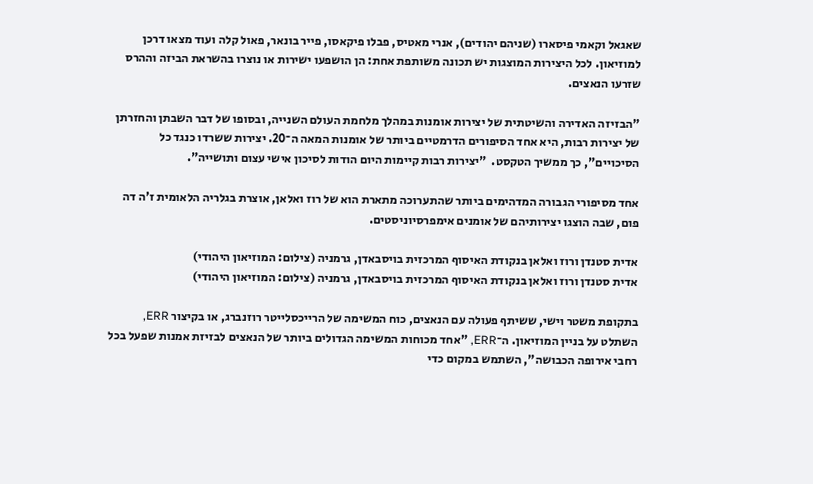שאגאל וקאמי פיסארו (שניהם יהודים), אנרי מאטיס, פבלו פיקאסו, פייר בונאר, פאול קלה ועוד מצאו דרכן למוזיאון. לכל היצירות המוצגות יש תכונה משותפת אחת: הן הושפעו ישירות או נוצרו בהשראת הביזה וההרס שזרעו הנאצים.

"הבזיזה האדירה והשיטתית של יצירות אומנות במהלך מלחמת העולם השנייה, ובסופו של דבר השבתן והחזרתן של יצירות רבות, היא אחד הסיפורים הדרמטיים ביותר של אומנות המאה ה־20. יצירות ששרדו כנגד כל הסיכויים", כך ממשיך הטקסט.  "יצירות רבות קיימות היום הודות לסיכון אישי עצום ותושייה".

אחד מסיפורי הגבורה המדהימים ביותר שהתערוכה מתארת הוא של רוז ואלאן, אוצרת בגלריה הלאומית ז'ה דה פום, שבה הוצגו יצירותיהם של אומנים אימפרסיוניסטים.

אדית סטנדן ורוז ואלאן בנקודת האיסוף המרכזית בויסבאדן, גרמניה (צילום: המוזיאון היהודי)
אדית סטנדן ורוז ואלאן בנקודת האיסוף המרכזית בויסבאדן, גרמניה (צילום: המוזיאון היהודי)

בתקופת משטר וישי, ששיתף פעולה עם הנאצים, כוח המשימה של הרייכסלייטר רוזנברג, או בקיצור ERR, השתלט על בניין המוזיאון. ה־ERR, "אחד מכוחות המשימה הגדולים ביותר של הנאצים לבזיזת אמנות שפעל בכל רחבי אירופה הכבושה", השתמש במקום כדי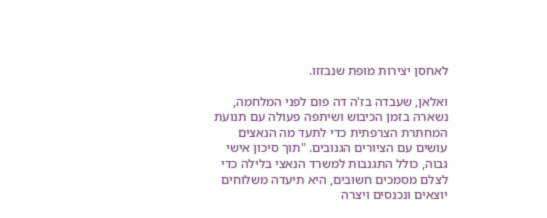לאחסן יצירות מופת שנבזזו.

ואלאן, שעבדה בז'ה דה פום לפני המלחמה, נשארה בזמן הכיבוש ושיתפה פעולה עם תנועת המחתרת הצרפתית כדי לתעד מה הנאצים עושים עם הציורים הגנובים. "תוך סיכון אישי גבוה, כולל התגנבות למשרד הנאצי בלילה כדי לצלם מסמכים חשובים, היא תיעדה משלוחים יוצאים ונכנסים ויצרה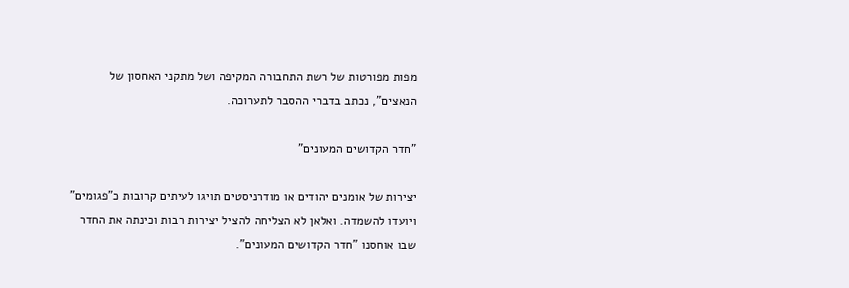מפות מפורטות של רשת התחבורה המקיפה ושל מתקני האחסון של הנאצים", נכתב בדברי ההסבר לתערוכה.

"חדר הקדושים המעונים"

יצירות של אומנים יהודים או מודרניסטים תויגו לעיתים קרובות כ"פגומים" ויועדו להשמדה. ואלאן לא הצליחה להציל יצירות רבות וכינתה את החדר שבו אוחסנו "חדר הקדושים המעונים".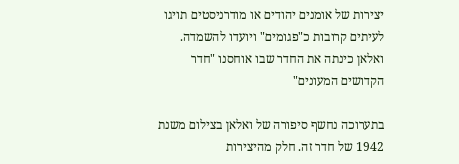יצירות של אומנים יהודים או מודרניסטים תויגו לעיתים קרובות כ"פגומים" ויועדו להשמדה. ואלאן כינתה את החדר שבו אוחסנו "חדר הקדושים המעונים"

בתערוכה נחשף סיפורה של ואלאן בצילום משנת 1942 של חדר זה. חלק מהיצירות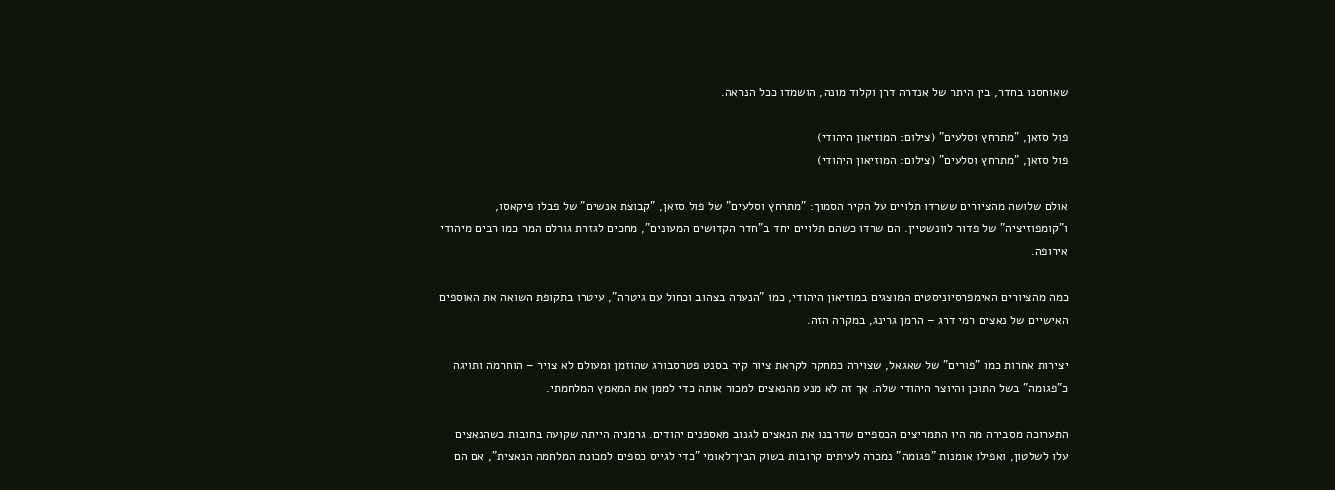שאוחסנו בחדר, בין היתר של אנדרה דרן וקלוד מונה, הושמדו ככל הנראה.

פול סזאן, "מתרחץ וסלעים" (צילום: המוזיאון היהודי)
פול סזאן, "מתרחץ וסלעים" (צילום: המוזיאון היהודי)

אולם שלושה מהציורים ששרדו תלויים על הקיר הסמוך: "מתרחץ וסלעים" של פול סזאן, "קבוצת אנשים" של פבלו פיקאסו, ו"קומפוזיציה" של פדור לוונשטיין. הם שרדו כשהם תלויים יחד ב"חדר הקדושים המעונים", מחכים לגזרת גורלם המר כמו רבים מיהודי אירופה.

כמה מהציורים האימפרסיוניסטים המוצגים במוזיאון היהודי, כמו "הנערה בצהוב וכחול עם גיטרה", עיטרו בתקופת השואה את האוספים האישיים של נאצים רמי דרג – הרמן גרינג, במקרה הזה.

יצירות אחרות כמו "פורים" של שאגאל, שצוירה כמחקר לקראת ציור קיר בסנט פטרסבורג שהוזמן ומעולם לא צויר – הוחרמה ותויגה כ"פגומה" בשל התוכן והיוצר היהודי שלה. אך זה לא מנע מהנאצים למכור אותה כדי לממן את המאמץ המלחמתי.

התערוכה מסבירה מה היו התמריצים הכספיים שדרבנו את הנאצים לגנוב מאספנים יהודים. גרמניה הייתה שקועה בחובות כשהנאצים עלו לשלטון, ואפילו אומנות "פגומה" נמכרה לעיתים קרובות בשוק הבין־לאומי "כדי לגייס כספים למכונת המלחמה הנאצית", אם הם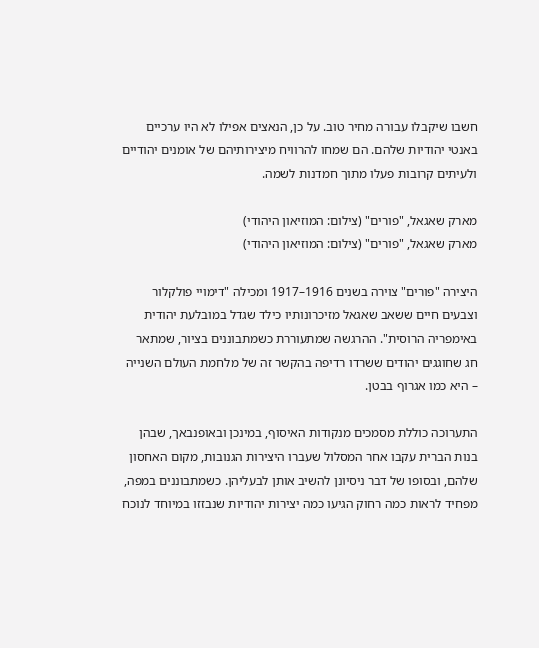חשבו שיקבלו עבורה מחיר טוב. על כן, הנאצים אפילו לא היו ערכיים באנטי יהודיות שלהם. הם שמחו להרוויח מיצירותיהם של אומנים יהודיים ולעיתים קרובות פעלו מתוך חמדנות לשמה.

מארק שאגאל, "פורים" (צילום: המוזיאון היהודי)
מארק שאגאל, "פורים" (צילום: המוזיאון היהודי)

היצירה "פורים" צוירה בשנים 1916–1917 ומכילה "דימויי פולקלור וצבעים חיים ששאב שאגאל מזיכרונותיו כילד שגדל במובלעת יהודית באימפריה הרוסית". ההרגשה שמתעוררת כשמתבוננים בציור, שמתאר חג שחוגגים יהודים ששרדו רדיפה בהקשר זה של מלחמת העולם השנייה – היא כמו אגרוף בבטן.

התערוכה כוללת מסמכים מנקודות האיסוף, במינכן ובאופנבאך, שבהן בנות הברית עקבו אחר המסלול שעברו היצירות הגנובות, מקום האחסון שלהם, ובסופו של דבר ניסיונן להשיב אותן לבעליהן. כשמתבוננים במפה, מפחיד לראות כמה רחוק הגיעו כמה יצירות יהודיות שנבזזו במיוחד לנוכח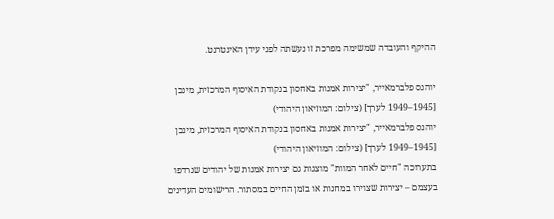ההיקף והעובדה שמשימה מפרכת זו נעשתה לפני עידן האינטרנט.

יוהנס פלברמאייר, "יצירות אמנות באחסון בנקודת האיסוף המרכזית, מינכן [1945–1949 לערך] (צילום: המוזיאון היהודי)
יוהנס פלברמאייר, "יצירות אמנות באחסון בנקודת האיסוף המרכזית, מינכן [1945–1949 לערך] (צילום: המוזיאון היהודי)
בתערוכה "חיים לאחר המוות" מוצגות גם יצירות אמנות של יהודים שנרדפו בעצמם – יצירות שצוירו במחנות או בזמן החיים במסתור. הרישומים העדינים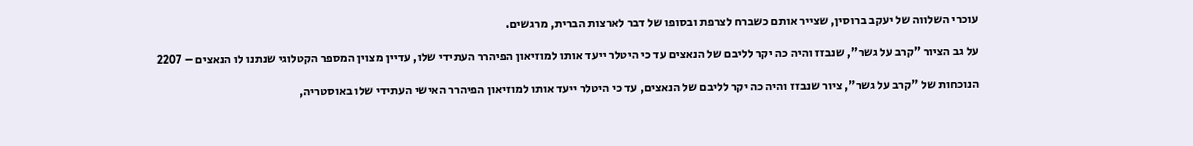עוכרי השלווה של יעקב ברוסין, שצייר אותם כשברח לצרפת ובסופו של דבר לארצות הברית, מרגשים.

על גב הציור "קרב על גשר", שנבזז והיה כה יקר לליבם של הנאצים עד כי היטלר ייעד אותו למוזיאון הפיהרר העתידי שלו, עדיין מצוין המספר הקטלוגי שנתנו לו הנאצים – 2207

הנוכחות של "קרב על גשר", ציור שנבזז והיה כה יקר לליבם של הנאצים, עד כי היטלר ייעד אותו למוזיאון הפיהרר האישי העתידי שלו באוסטריה,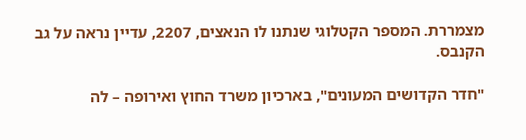מצמררת. המספר הקטלוגי שנתנו לו הנאצים, 2207, עדיין נראה על גב הקנבס.

"חדר הקדושים המעונים", בארכיון משרד החוץ ואירופה – לה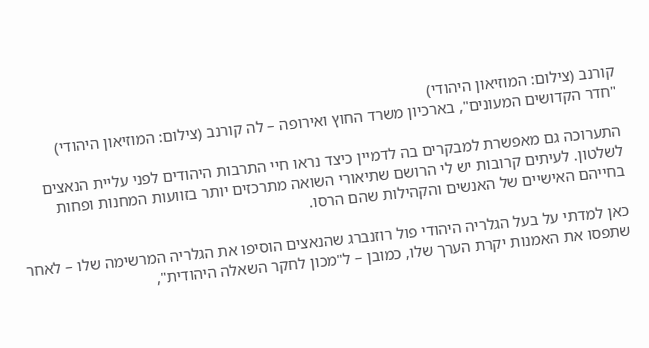קורנב (צילום: המוזיאון היהודי)
"חדר הקדושים המעונים", בארכיון משרד החוץ ואירופה – לה קורנב (צילום: המוזיאון היהודי)

התערוכה גם מאפשרת למבקרים בה לדמיין כיצד נראו חיי התרבות היהודים לפני עליית הנאצים לשלטון. לעיתים קרובות יש לי הרושם שתיאורי השואה מתרכזים יותר בזוועות המחנות ופחות בחייהם האישיים של האנשים והקהילות שהם הרסו.

כאן למדתי על בעל הגלריה היהודי פול רוזנברג שהנאצים הוסיפו את הגלריה המרשימה שלו – לאחר שתפסו את האמנות יקרת הערך שלו, כמובן – ל"מכון לחקר השאלה היהודית",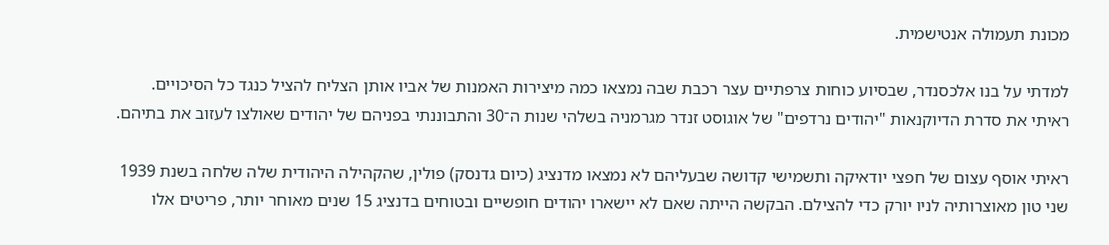מכונת תעמולה אנטישמית.

למדתי על בנו אלכסנדר, שבסיוע כוחות צרפתיים עצר רכבת שבה נמצאו כמה מיצירות האמנות של אביו אותן הצליח להציל כנגד כל הסיכויים. ראיתי את סדרת הדיוקנאות "יהודים נרדפים" של אוגוסט זנדר מגרמניה בשלהי שנות ה־30 והתבוננתי בפניהם של יהודים שאולצו לעזוב את בתיהם.

ראיתי אוסף עצום של חפצי יודאיקה ותשמישי קדושה שבעליהם לא נמצאו מדנציג (כיום גדנסק) פולין, שהקהילה היהודית שלה שלחה בשנת 1939 שני טון מאוצרותיה לניו יורק כדי להצילם. הבקשה הייתה שאם לא יישארו יהודים חופשיים ובטוחים בדנציג 15 שנים מאוחר יותר, פריטים אלו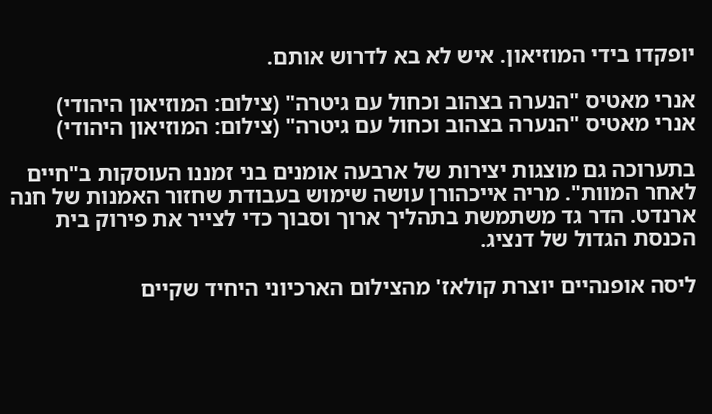יופקדו בידי המוזיאון. איש לא בא לדרוש אותם.

אנרי מאטיס "הנערה בצהוב וכחול עם גיטרה" (צילום: המוזיאון היהודי)
אנרי מאטיס "הנערה בצהוב וכחול עם גיטרה" (צילום: המוזיאון היהודי)

בתערוכה גם מוצגות יצירות של ארבעה אומנים בני זמננו העוסקות ב"חיים לאחר המוות". מריה אייכהורן עושה שימוש בעבודת שחזור האמנות של חנה ארנדט. הדר גד משתמשת בתהליך ארוך וסבוך כדי לצייר את פירוק בית הכנסת הגדול של דנציג.

ליסה אופנהיים יוצרת קולאז' מהצילום הארכיוני היחיד שקיים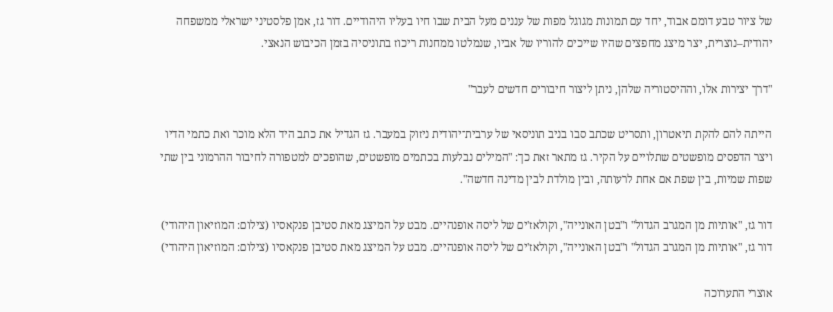של ציור טבע דומם אבוד, יחד עם תמונות מגוגל מפות של עננים מעל הבית שבו חיו בעליו היהודיים. דור גז, אמן פלסטיני ישראלי ממשפחה יהודית–נוצרית, יצר מיצג מחפצים שהיו שייכים להוריו של אביו, שנמלטו ממחנות ריכוז בתוניסיה בזמן הכיבוש הנאצי.

"דרך יצירות אלו, וההיסטוריה שלהן, ניתן ליצור חיבורים חדשים לעבר"

הייתה להם להקת תיאטרון, ותסריט שכתב סבו בניב תוניסאי של ערבית־יהודית ניזוק במעבר. גז הגדיל את כתב היד הלא מוכר ואת כתמי הדיו ויצר הדפסים מופשטים שתלויים על הקיר. גז מתאר זאת כך: "המילים נבלעות בכתמים מופשטים, שהופכים למטפורה לחיבור ההרמוני בין שתי שפות שמיות, בין שפת אם אחת לרעותה, ובין מולדת לבין מדינה חדשה".

דור גז, "אותיות מן המגרב הגדול" ו"בטן האונייה", וקולאז'ים של ליסה אופנהיים. מבט על המיצג מאת סטיבן פנקאסיו (צילום: המוזיאון היהודי)
דור גז, "אותיות מן המגרב הגדול" ו"בטן האונייה", וקולאז'ים של ליסה אופנהיים. מבט על המיצג מאת סטיבן פנקאסיו (צילום: המוזיאון היהודי)

אוצרי התערוכה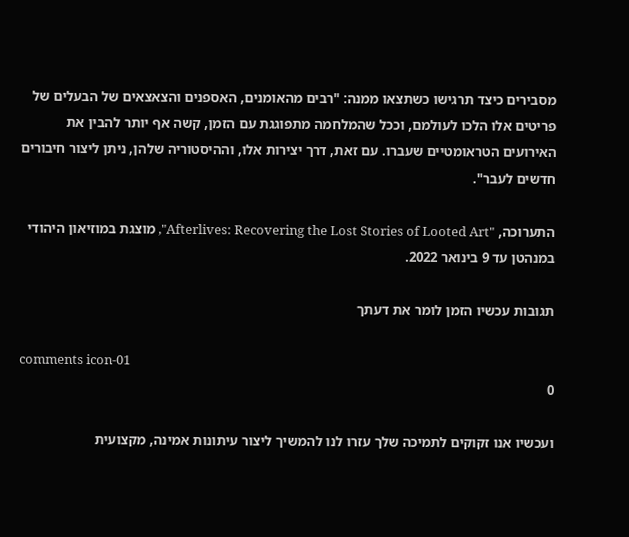מסבירים כיצד תרגישו כשתצאו ממנה: "רבים מהאומנים, האספנים והצאצאים של הבעלים של פריטים אלו הלכו לעולמם, וככל שהמלחמה מתפוגגת עם הזמן, קשה אף יותר להבין את האירועים הטראומטיים שעברו. עם זאת, דרך יצירות אלו, וההיסטוריה שלהן, ניתן ליצור חיבורים חדשים לעבר".

התערוכה, "Afterlives: Recovering the Lost Stories of Looted Art", מוצגת במוזיאון היהודי במנהטן עד 9 בינואר 2022.

תגובות עכשיו הזמן לומר את דעתך

comments icon-01
0

ועכשיו אנו זקוקים לתמיכה שלך עזרו לנו להמשיך ליצור עיתונות אמינה, מקצועית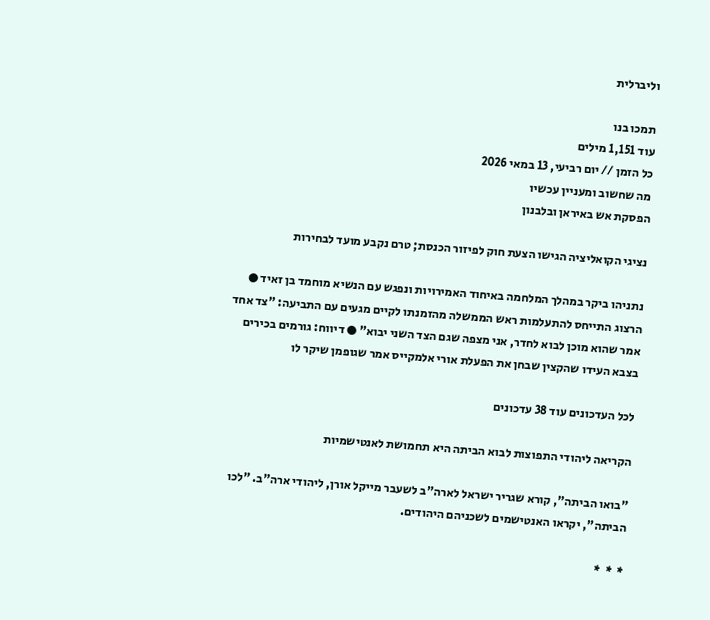וליברלית

תמכו בנו
עוד 1,151 מילים
כל הזמן // יום רביעי, 13 במאי 2026
מה שחשוב ומעניין עכשיו
הפסקת אש באיראן ובלבנון

נציגי הקואליציה הגישו הצעת חוק לפיזור הכנסת; טרם נקבע מועד לבחירות

נתניהו ביקר במהלך המלחמה באיחוד האמירויות ונפגש עם הנשיא מוחמד בן זאיד ● הרצוג התייחס להתעלמות ראש הממשלה מהזמנתו לקיים מגעים עם התביעה: "צד אחד אמר שהוא מוכן לבוא לחדר, אני מצפה שגם הצד השני יבוא" ● דיווח: גורמים בכירים בצבא העידו שהקצין שבחן את הפעלת אורי אלמקייס אמר שגופמן שיקר לו

לכל העדכונים עוד 38 עדכונים

הקריאה ליהודי התפוצות לבוא הביתה היא תחמושת לאנטישמיות

"בואו הביתה", קורא שגריר ישראל לארה"ב לשעבר מייקל אורן, ליהודי ארה"ב. "לכו הביתה", יקראו האנטישמים לשכניהם היהודים.

*  *  *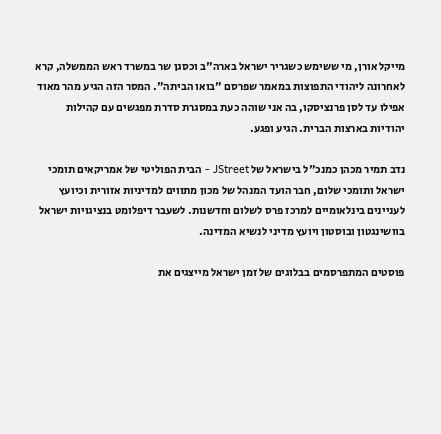מייקל אורן, מי ששימש כשגריר ישראל בארה"ב וכסגן שר במשרד ראש הממשלה, קרא לאחרונה ליהודי התפוצות במאמר שפרסם "בואו הביתה". המסר הזה הגיע מהר מאוד אפילו עד לסן פרנציסקו, בה אני שוהה כעת במסגרת סדרת מפגשים עם קהילות יהודיות בארצות הברית. הגיע ופגע.

נדב תמיר מכהן כמנכ"ל בישראל של JStreet - הבית הפוליטי של אמריקאים תומכי ישראל ותומכי שלום, חבר הועד המנהל של מכון מתווים למדיניות אזורית וכיועץ לעניינים בינלאומיים למרכז פרס לשלום וחדשנות. לשעבר דיפלומט בנציגויות ישראל בוושינגטון ובוסטון ויועץ מדיני לנשיא המדינה.

פוסטים המתפרסמים בבלוגים של זמן ישראל מייצגים את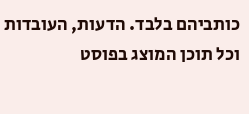כותביהם בלבד. הדעות, העובדות וכל תוכן המוצג בפוסט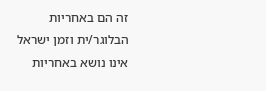זה הם באחריות הבלוגר/ית וזמן ישראל אינו נושא באחריות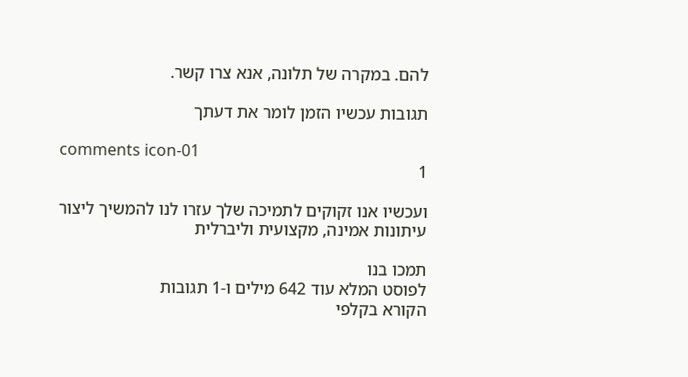להם. במקרה של תלונה, אנא צרו קשר.

תגובות עכשיו הזמן לומר את דעתך

comments icon-01
1

ועכשיו אנו זקוקים לתמיכה שלך עזרו לנו להמשיך ליצור עיתונות אמינה, מקצועית וליברלית

תמכו בנו
לפוסט המלא עוד 642 מילים ו-1 תגובות
הקורא בקלפי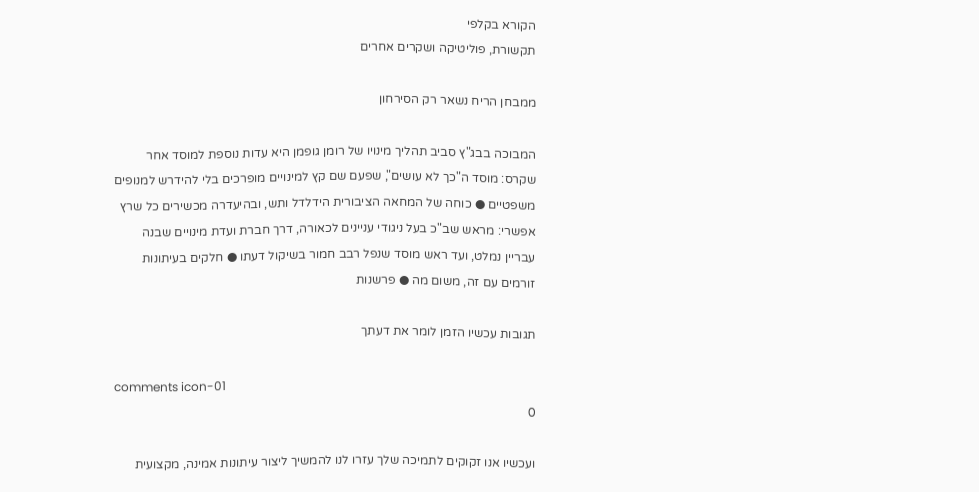הקורא בקלפי
תקשורת, פוליטיקה ושקרים אחרים

ממבחן הריח נשאר רק הסירחון

המבוכה בבג"ץ סביב תהליך מינויו של רומן גופמן היא עדות נוספת למוסד אחר שקרס: מוסד ה"כך לא עושים", שפעם שם קץ למינויים מופרכים בלי להידרש למנופים משפטיים ● כוחה של המחאה הציבורית הידלדל ותש, ובהיעדרה מכשירים כל שרץ אפשרי: מראש שב"כ בעל ניגודי עניינים לכאורה, דרך חברת ועדת מינויים שבנה עבריין נמלט, ועד ראש מוסד שנפל רבב חמור בשיקול דעתו ● חלקים בעיתונות זורמים עם זה, משום מה ● פרשנות

תגובות עכשיו הזמן לומר את דעתך

comments icon-01
0

ועכשיו אנו זקוקים לתמיכה שלך עזרו לנו להמשיך ליצור עיתונות אמינה, מקצועית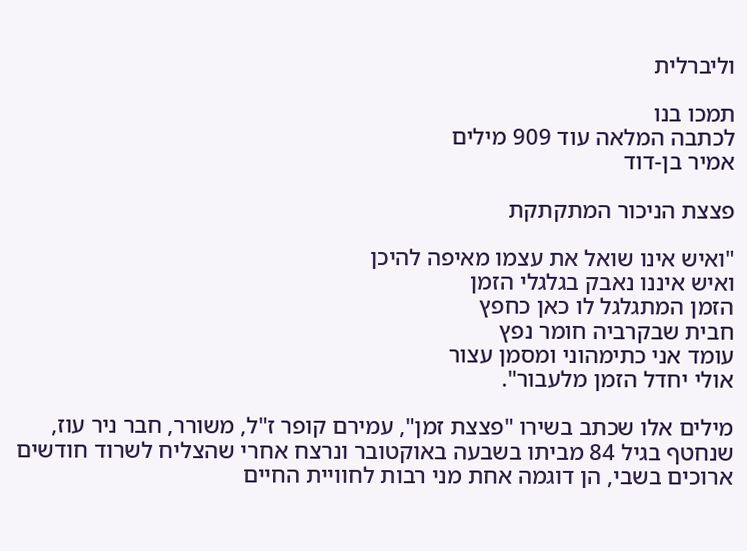וליברלית

תמכו בנו
לכתבה המלאה עוד 909 מילים
אמיר בן-דוד

פצצת הניכור המתקתקת

"ואיש אינו שואל את עצמו מאיפה להיכן
ואיש איננו נאבק בגלגלי הזמן
הזמן המתגלגל לו כאן כחפץ
חבית שבקרביה חומר נפץ
עומד אני כתימהוני ומסמן עצור
אולי יחדל הזמן מלעבור".

מילים אלו שכתב בשירו "פצצת זמן", עמירם קופר ז"ל, משורר, חבר ניר עוז, שנחטף בגיל 84 מביתו בשבעה באוקטובר ונרצח אחרי שהצליח לשרוד חודשים ארוכים בשבי, הן דוגמה אחת מני רבות לחוויית החיים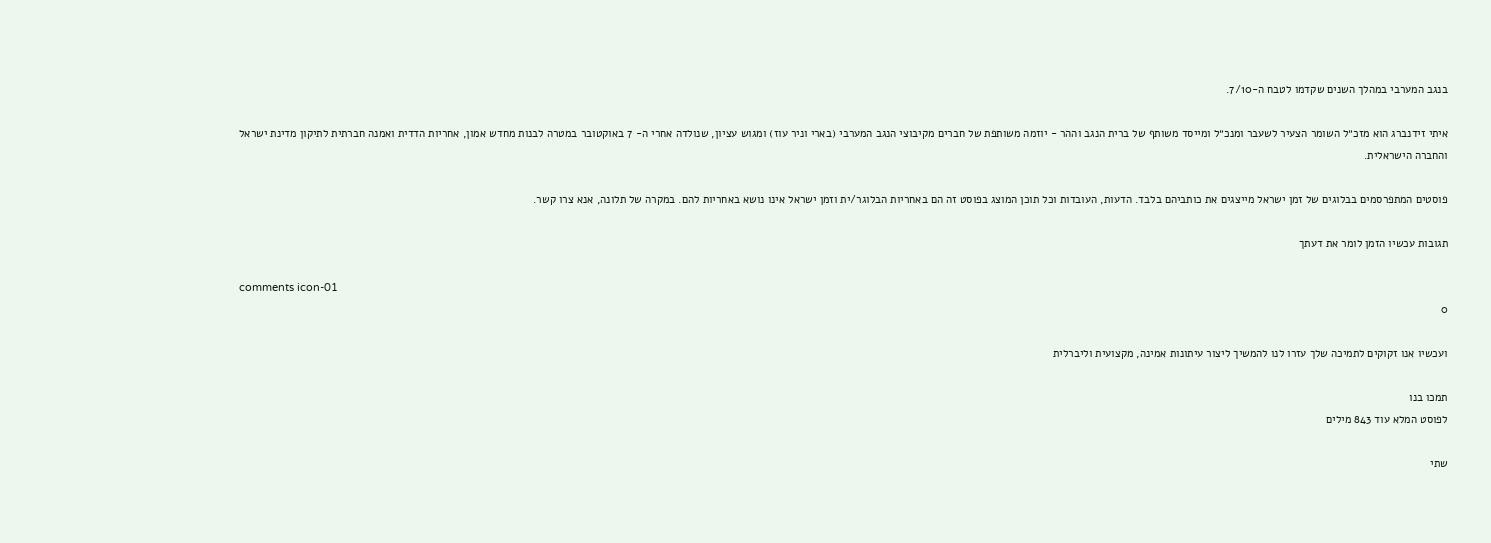בנגב המערבי במהלך השנים שקדמו לטבח ה-7/10.

איתי זידנברג הוא מזכ״ל השומר הצעיר לשעבר ומנכ״ל ומייסד משותף של ברית הנגב וההר - יוזמה משותפת של חברים מקיבוצי הנגב המערבי (בארי וניר עוז) ומגוש עציון, שנולדה אחרי ה- 7 באוקטובר במטרה לבנות מחדש אמון, אחריות הדדית ואמנה חברתית לתיקון מדינת ישראל והחברה הישראלית.

פוסטים המתפרסמים בבלוגים של זמן ישראל מייצגים את כותביהם בלבד. הדעות, העובדות וכל תוכן המוצג בפוסט זה הם באחריות הבלוגר/ית וזמן ישראל אינו נושא באחריות להם. במקרה של תלונה, אנא צרו קשר.

תגובות עכשיו הזמן לומר את דעתך

comments icon-01
0

ועכשיו אנו זקוקים לתמיכה שלך עזרו לנו להמשיך ליצור עיתונות אמינה, מקצועית וליברלית

תמכו בנו
לפוסט המלא עוד 843 מילים

שתי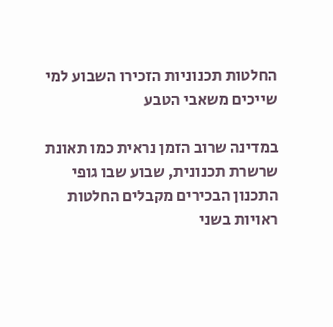החלטות תכנוניות הזכירו השבוע למי שייכים משאבי הטבע

במדינה שרוב הזמן נראית כמו תאונת שרשרת תכנונית, שבוע שבו גופי התכנון הבכירים מקבלים החלטות ראויות בשני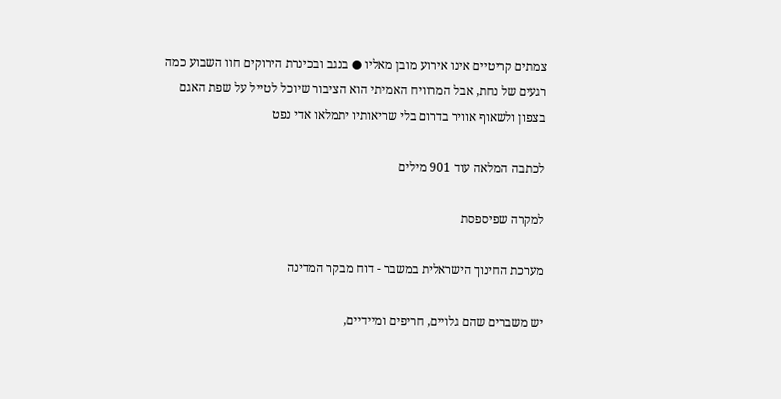צמתים קריטיים אינו אירוע מובן מאליו ● בנגב ובכינרת הירוקים חוו השבוע כמה רגעים של נחת, אבל המרוויח האמיתי הוא הציבור שיוכל לטייל על שפת האגם בצפון ולשאוף אוויר בדרום בלי שריאותיו יתמלאו אדי נפט

לכתבה המלאה עוד 901 מילים

למקרה שפיספסת

מערכת החינוך הישראלית במשבר - דוח מבקר המדינה

יש משברים שהם גלויים, חריפים ומיידיים,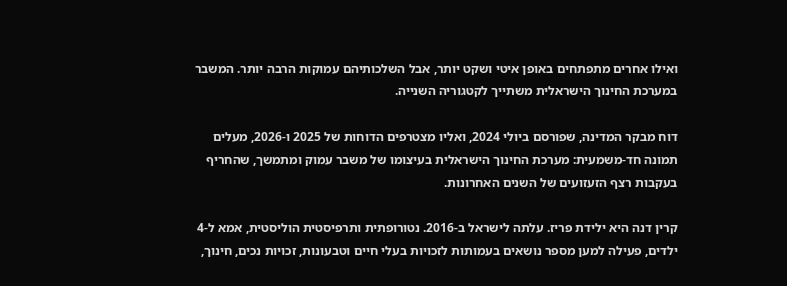ואילו אחרים מתפתחים באופן איטי ושקט יותר, אבל השלכותיהם עמוקות הרבה יותר. המשבר במערכת החינוך הישראלית משתייך לקטגוריה השנייה.

דוח מבקר המדינה, שפורסם ביולי 2024, ואליו מצטרפים הדוחות של 2025 ו-2026, מעלים תמונה חד-משמעית: מערכת החינוך הישראלית בעיצומו של משבר עמוק ומתמשך, שהחריף בעקבות רצף הזעזועים של השנים האחרונות.

קרין דנה היא ילידת פריז. עלתה לישראל ב-2016. נטורופתית ותרפיסטית הוליסטית, אמא ל-4 ילדים, פעילה למען מספר נושאים בעמותות לזכויות בעלי חיים וטבעונות, זכויות נכים, חינוך,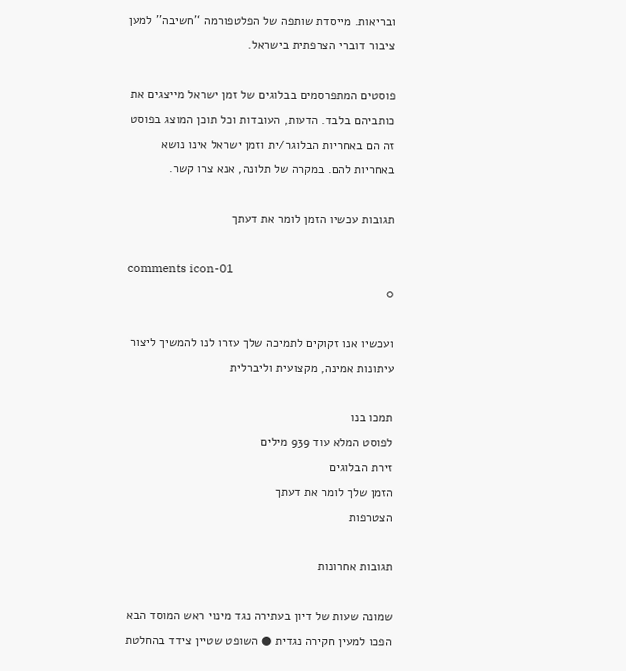ובריאות. מייסדת שותפה של הפלטפורמה ‘’חשיבה’’ למען ציבור דוברי הצרפתית בישראל.

פוסטים המתפרסמים בבלוגים של זמן ישראל מייצגים את כותביהם בלבד. הדעות, העובדות וכל תוכן המוצג בפוסט זה הם באחריות הבלוגר/ית וזמן ישראל אינו נושא באחריות להם. במקרה של תלונה, אנא צרו קשר.

תגובות עכשיו הזמן לומר את דעתך

comments icon-01
0

ועכשיו אנו זקוקים לתמיכה שלך עזרו לנו להמשיך ליצור עיתונות אמינה, מקצועית וליברלית

תמכו בנו
לפוסט המלא עוד 939 מילים
זירת הבלוגים
הזמן שלך לומר את דעתך
הצטרפות

תגובות אחרונות

שמונה שעות של דיון בעתירה נגד מינוי ראש המוסד הבא הפכו למעין חקירה נגדית ● השופט שטיין צידד בהחלטת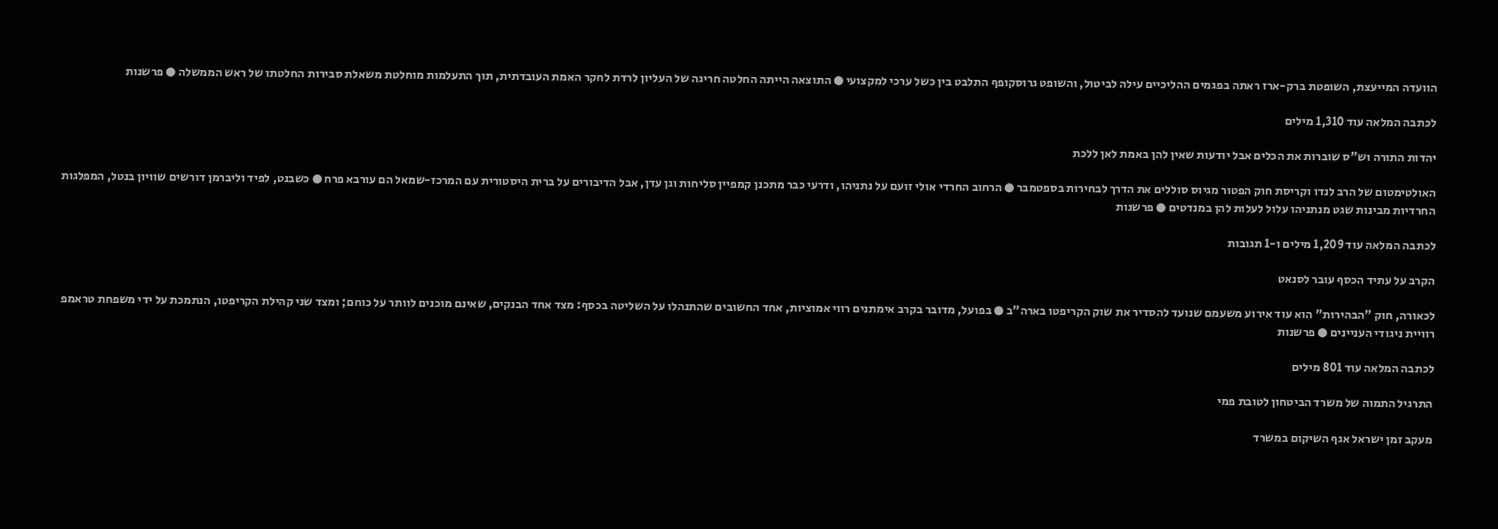הוועדה המייעצת, השופטת ברק-ארז ראתה בפגמים ההליכיים עילה לביטול, והשופט גרוסקופף התלבט בין כשל ערכי למקצועי ● התוצאה הייתה החלטה חריגה של העליון לרדת לחקר האמת העובדתית, תוך התעלמות מוחלטת משאלת סבירות החלטתו של ראש הממשלה ● פרשנות

לכתבה המלאה עוד 1,310 מילים

יהדות התורה וש"ס שוברות את הכלים אבל יודעות שאין להן באמת לאן ללכת

האולטימטום של הרב לנדו וקריסת חוק הפטור מגיוס סוללים את הדרך לבחירות בספטמבר ● הרחוב החרדי אולי זועם על נתניהו, ודרעי כבר מתכנן קמפיין סליחות וגן עדן, אבל הדיבורים על ברית היסטורית עם המרכז-שמאל הם עורבא פרח ● כשבנט, לפיד וליברמן דורשים שוויון בנטל, המפלגות החרדיות מבינות שגט מנתניהו עלול לעלות להן במנדטים ● פרשנות

לכתבה המלאה עוד 1,209 מילים ו-1 תגובות

הקרב על עתיד הכסף עובר לסנאט

לכאורה, חוק "הבהירות" הוא עוד אירוע משעמם שנועד להסדיר את שוק הקריפטו בארה"ב ● בפועל, מדובר בקרב אימתנים רווי אמוציות, אחד החשובים שהתנהלו על השליטה בכסף: מצד אחד הבנקים, שאינם מוכנים לוותר על כוחם; ומצד שני קהילת הקריפטו, הנתמכת על ידי משפחת טראמפ רוויית ניגודי העניינים ● פרשנות

לכתבה המלאה עוד 801 מילים

התרגיל התמוה של משרד הביטחון לטובת פמי

מעקב זמן ישראל אגף השיקום במשרד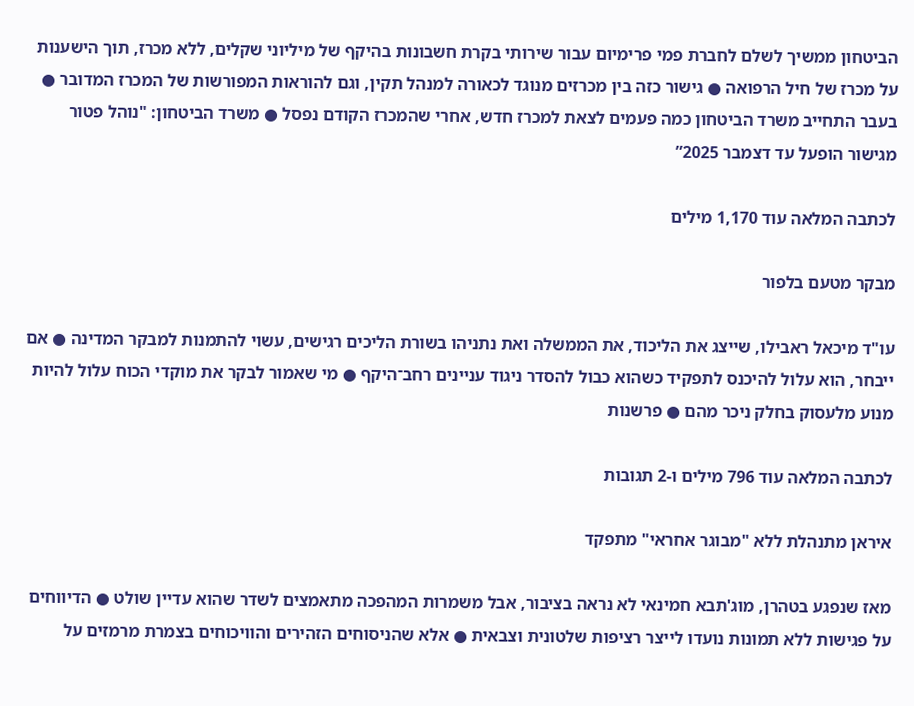הביטחון ממשיך לשלם לחברת פמי פרימיום עבור שירותי בקרת חשבונות בהיקף של מיליוני שקלים, ללא מכרז, תוך הישענות על מכרז של חיל הרפואה ● גישור כזה בין מכרזים מנוגד לכאורה למנהל תקין, וגם להוראות המפורשות של המכרז המדובר ● בעבר התחייב משרד הביטחון כמה פעמים לצאת למכרז חדש, אחרי שהמכרז הקודם נפסל ● משרד הביטחון: "נוהל פטור מגישור הופעל עד דצמבר 2025”

לכתבה המלאה עוד 1,170 מילים

מבקר מטעם בלפור

עו"ד מיכאל ראבילו, שייצג את הליכוד, את הממשלה ואת נתניהו בשורת הליכים רגישים, עשוי להתמנות למבקר המדינה ● אם ייבחר, הוא עלול להיכנס לתפקיד כשהוא כבול להסדר ניגוד עניינים רחב־היקף ● מי שאמור לבקר את מוקדי הכוח עלול להיות מנוע מלעסוק בחלק ניכר מהם ● פרשנות

לכתבה המלאה עוד 796 מילים ו-2 תגובות

איראן מתנהלת ללא "מבוגר אחראי" מתפקד

מאז שנפגע בטהרן, מוג'תבא חמינאי לא נראה בציבור, אבל משמרות המהפכה מתאמצים לשדר שהוא עדיין שולט ● הדיווחים על פגישות ללא תמונות נועדו לייצר רציפות שלטונית וצבאית ● אלא שהניסוחים הזהירים והוויכוחים בצמרת מרמזים על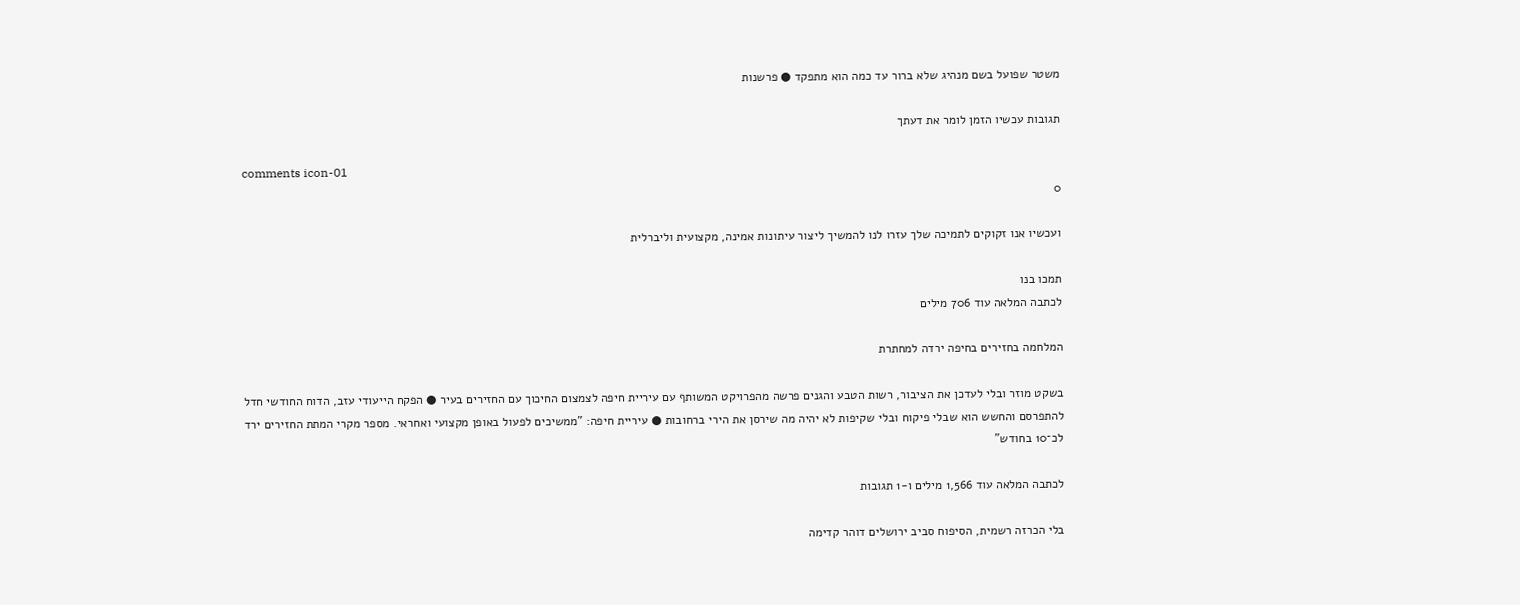משטר שפועל בשם מנהיג שלא ברור עד כמה הוא מתפקד ● פרשנות

תגובות עכשיו הזמן לומר את דעתך

comments icon-01
0

ועכשיו אנו זקוקים לתמיכה שלך עזרו לנו להמשיך ליצור עיתונות אמינה, מקצועית וליברלית

תמכו בנו
לכתבה המלאה עוד 706 מילים

המלחמה בחזירים בחיפה ירדה למחתרת

בשקט מוזר ובלי לעדכן את הציבור, רשות הטבע והגנים פרשה מהפרויקט המשותף עם עיריית חיפה לצמצום החיכוך עם החזירים בעיר ● הפקח הייעודי עזב, הדוח החודשי חדל להתפרסם והחשש הוא שבלי פיקוח ובלי שקיפות לא יהיה מה שירסן את הירי ברחובות ● עיריית חיפה: "ממשיכים לפעול באופן מקצועי ואחראי. מספר מקרי המתת החזירים ירד לכ־10 בחודש"

לכתבה המלאה עוד 1,566 מילים ו-1 תגובות

בלי הכרזה רשמית, הסיפוח סביב ירושלים דוהר קדימה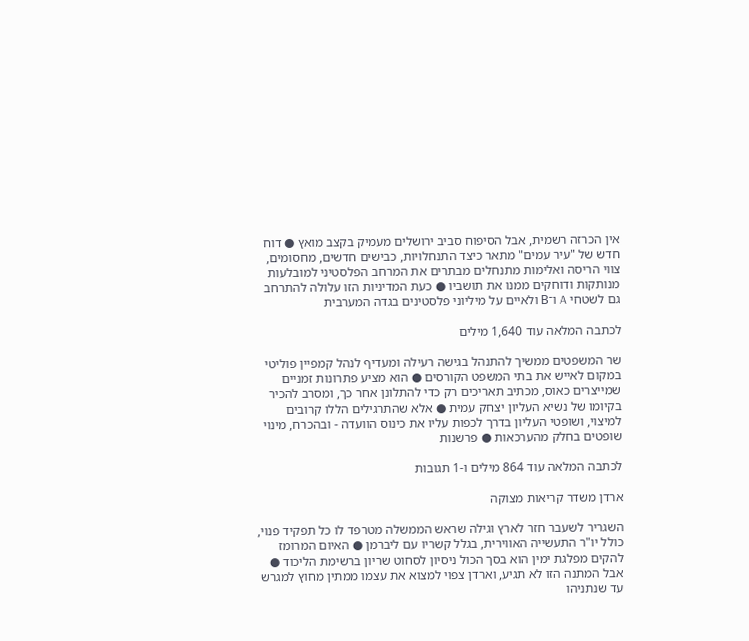אין הכרזה רשמית, אבל הסיפוח סביב ירושלים מעמיק בקצב מואץ ● דוח חדש של "עיר עמים" מתאר כיצד התנחלויות, כבישים חדשים, מחסומים, צווי הריסה ואלימות מתנחלים מבתרים את המרחב הפלסטיני למובלעות מנותקות ודוחקים ממנו את תושביו ● כעת המדיניות הזו עלולה להתרחב גם לשטחי A ו־B ולאיים על מיליוני פלסטינים בגדה המערבית

לכתבה המלאה עוד 1,640 מילים

שר המשפטים ממשיך להתנהל בגישה רעילה ומעדיף לנהל קמפיין פוליטי במקום לאייש את בתי המשפט הקורסים ● הוא מציע פתרונות זמניים שמייצרים כאוס, מכתיב תאריכים רק כדי להתלונן אחר כך, ומסרב להכיר בקיומו של נשיא העליון יצחק עמית ● אלא שהתרגילים הללו קרובים למיצוי, ושופטי העליון בדרך לכפות עליו את כינוס הוועדה - ובהכרח, מינוי שופטים בחלק מהערכאות ● פרשנות

לכתבה המלאה עוד 864 מילים ו-1 תגובות

ארדן משדר קריאות מצוקה

השגריר לשעבר חזר לארץ וגילה שראש הממשלה מטרפד לו כל תפקיד פנוי, כולל יו"ר התעשייה האווירית, בגלל קשריו עם ליברמן ● האיום המרומז להקים מפלגת ימין הוא בסך הכול ניסיון לסחוט שריון ברשימת הליכוד ● אבל המתנה הזו לא תגיע, וארדן צפוי למצוא את עצמו ממתין מחוץ למגרש עד שנתניהו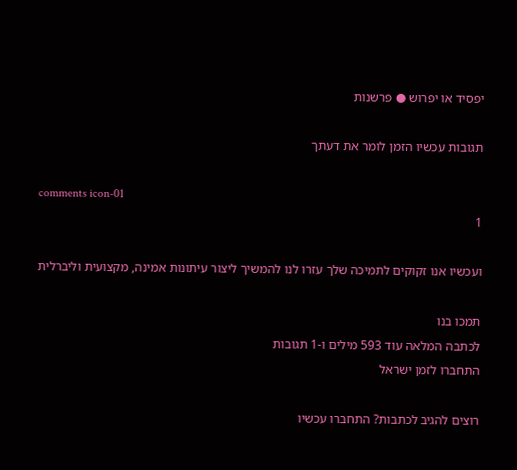יפסיד או יפרוש ● פרשנות

תגובות עכשיו הזמן לומר את דעתך

comments icon-01
1

ועכשיו אנו זקוקים לתמיכה שלך עזרו לנו להמשיך ליצור עיתונות אמינה, מקצועית וליברלית

תמכו בנו
לכתבה המלאה עוד 593 מילים ו-1 תגובות
התחברו לזמן ישראל

רוצים להגיב לכתבות? התחברו עכשיו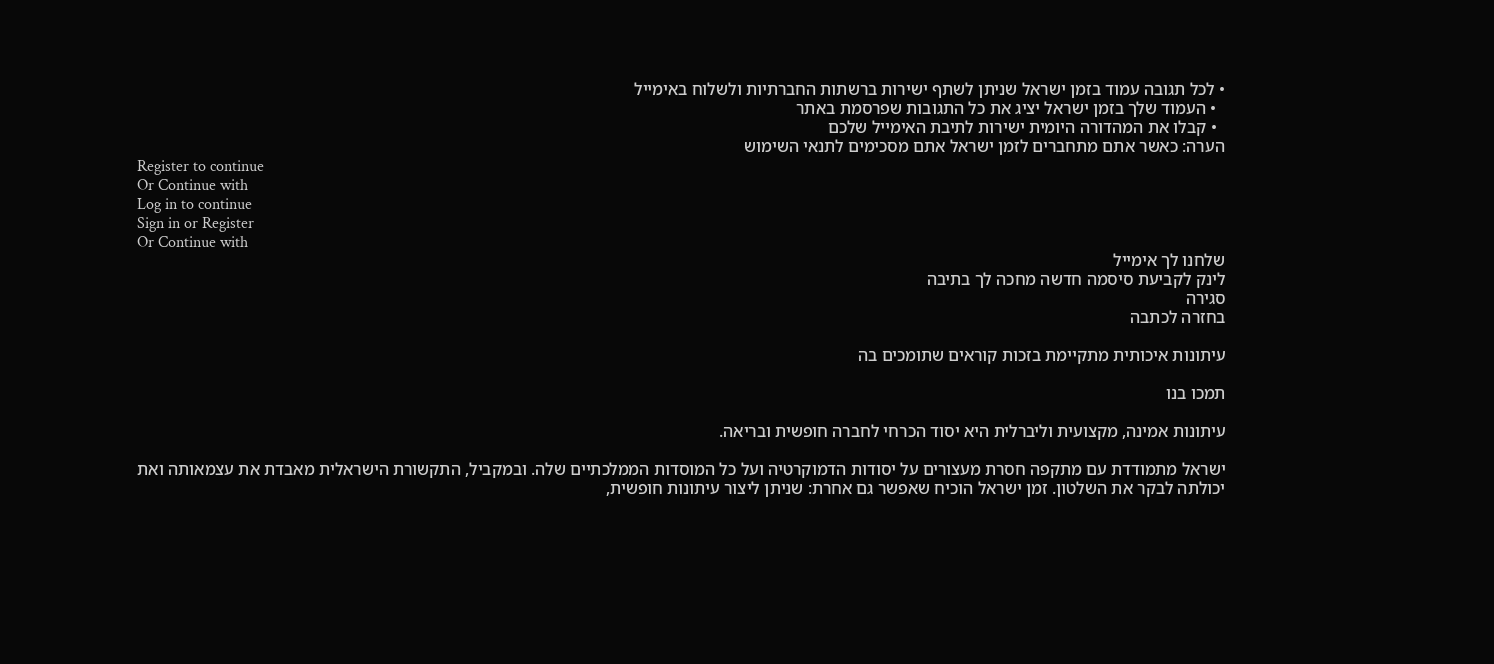• לכל תגובה עמוד בזמן ישראל שניתן לשתף ישירות ברשתות החברתיות ולשלוח באימייל
  • העמוד שלך בזמן ישראל יציג את כל התגובות שפרסמת באתר
  • קבלו את המהדורה היומית ישירות לתיבת האימייל שלכם
הערה: כאשר אתם מתחברים לזמן ישראל אתם מסכימים לתנאי השימוש
Register to continue
Or Continue with
Log in to continue
Sign in or Register
Or Continue with
שלחנו לך אימייל
לינק לקביעת סיסמה חדשה מחכה לך בתיבה
סגירה
בחזרה לכתבה

עיתונות איכותית מתקיימת בזכות קוראים שתומכים בה

תמכו בנו

עיתונות אמינה, מקצועית וליברלית היא יסוד הכרחי לחברה חופשית ובריאה.

ישראל מתמודדת עם מתקפה חסרת מעצורים על יסודות הדמוקרטיה ועל כל המוסדות הממלכתיים שלה. ובמקביל, התקשורת הישראלית מאבדת את עצמאותה ואת יכולתה לבקר את השלטון. זמן ישראל הוכיח שאפשר גם אחרת: שניתן ליצור עיתונות חופשית,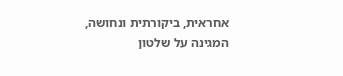אחראית, ביקורתית ונחושה, המגינה על שלטון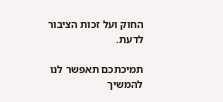החוק ועל זכות הציבור לדעת.

תמיכתכם תאפשר לנו להמשיך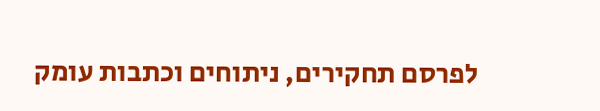לפרסם תחקירים, ניתוחים וכתבות עומק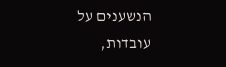הנשענים על עובדות,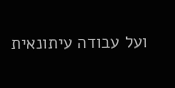ועל עבודה עיתונאית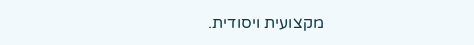מקצועית ויסודית.